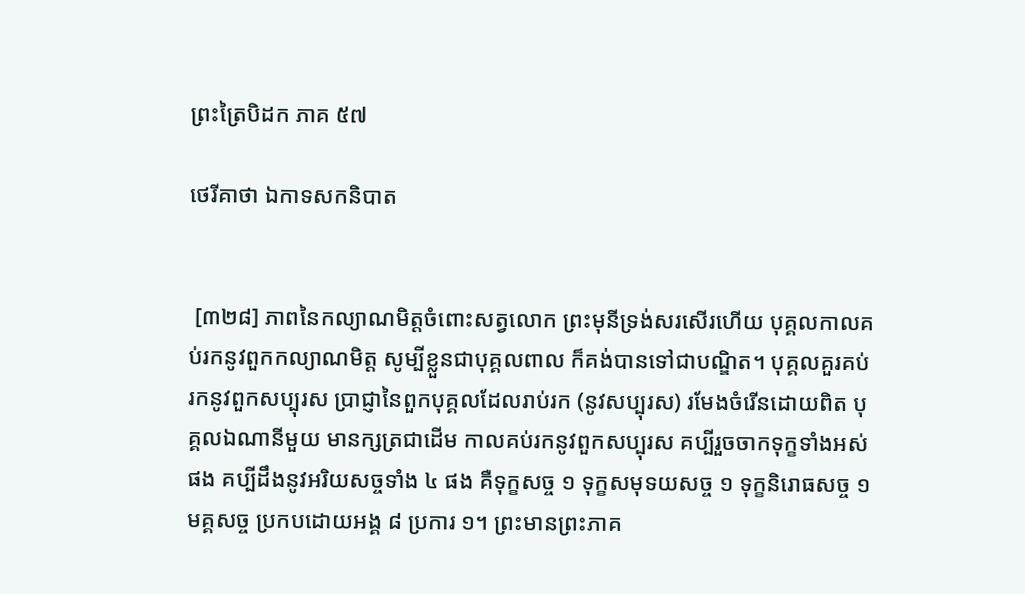ព្រះត្រៃបិដក ភាគ ៥៧

ថេរីគាថា ឯកាទសកនិបាត


 [៣២៨] ភាពនៃកល្យាណមិត្តចំពោះសត្វលោក ព្រះមុនីទ្រង់សរសើរហើយ បុគ្គលកាលគប់រកនូវពួកកល្យាណមិត្ត សូម្បីខ្លួនជាបុគ្គលពាល ក៏គង់បានទៅជាបណ្ឌិត។ បុគ្គលគួរគប់រកនូវពួកសប្បុរស ប្រាជ្ញានៃពួកបុគ្គលដែលរាប់រក (នូវសប្បុរស) រមែងចំរើនដោយពិត បុគ្គលឯណានីមួយ មានក្សត្រជាដើម កាលគប់រកនូវពួកសប្បុរស គប្បីរួចចាកទុក្ខទាំងអស់ផង គប្បីដឹងនូវអរិយសច្ចទាំង ៤ ផង គឺទុក្ខសច្ច ១ ទុក្ខសមុទយសច្ច ១ ទុក្ខនិរោធសច្ច ១ មគ្គសច្ច ប្រកបដោយអង្គ ៨ ប្រការ ១។ ព្រះមានព្រះភាគ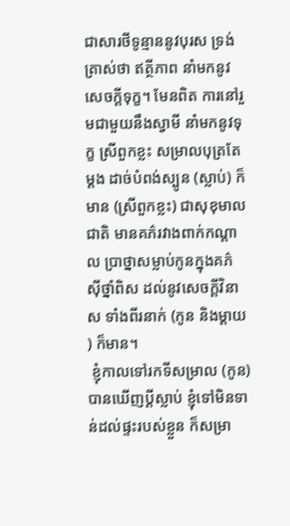ជាសារថីទូន្មាននូវបុរស ទ្រង់ត្រាស់ថា ឥត្ថីភាព នាំមកនូវសេចក្ដីទុក្ខ។ មែនពិត ការនៅរួមជាមួយនឹងស្វាមី នាំមកនូវទុក្ខ ស្រីពួកខ្លះ សម្រាលបុត្រតែម្ដង ដាច់បំពង់ស្បូន (ស្លាប់) ក៏មាន (ស្រីពួកខ្លះ) ជាសុខុមាលជាតិ មានគភ៌រវាងពាក់កណ្ដាល ប្រាថ្នាសម្លាប់កូនក្នុងគភ៌ ស៊ីថ្នាំពិស ដល់នូវសេចក្ដីវិនាស ទាំងពីរនាក់ (កូន និងម្ដាយ) ក៏មាន។
 ខ្ញុំកាលទៅរកទីសម្រាល (កូន) បានឃើញប្ដីស្លាប់ ខ្ញុំទៅមិនទាន់ដល់ផ្ទះរបស់ខ្លួន ក៏សម្រា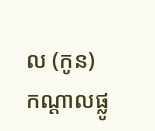ល (កូន) កណ្ដាលផ្លូ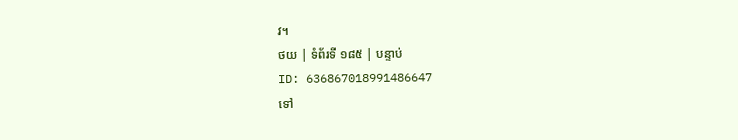វ។
ថយ | ទំព័រទី ១៨៥ | បន្ទាប់
ID: 636867018991486647
ទៅ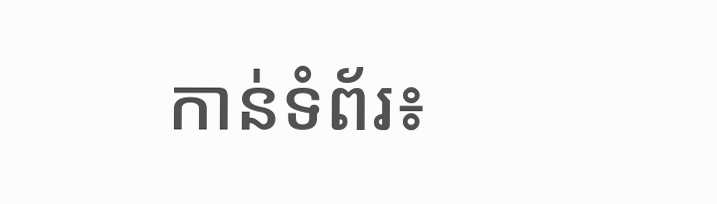កាន់ទំព័រ៖